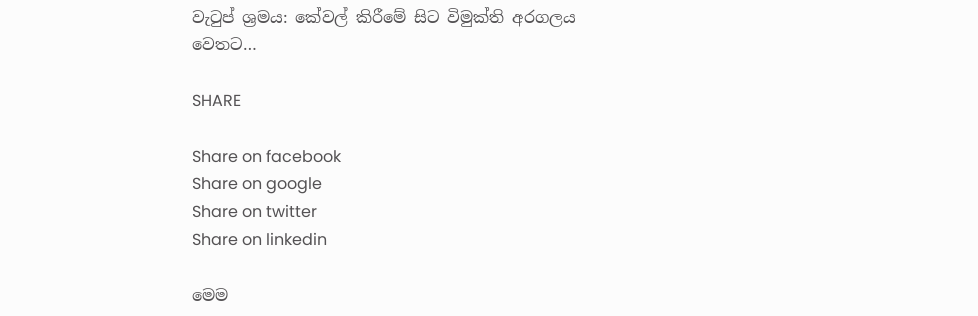වැටුප් ශ්‍රමය: කේවල් කිරීමේ සිට විමුක්ති අරගලය වෙතට…

SHARE

Share on facebook
Share on google
Share on twitter
Share on linkedin

මෙම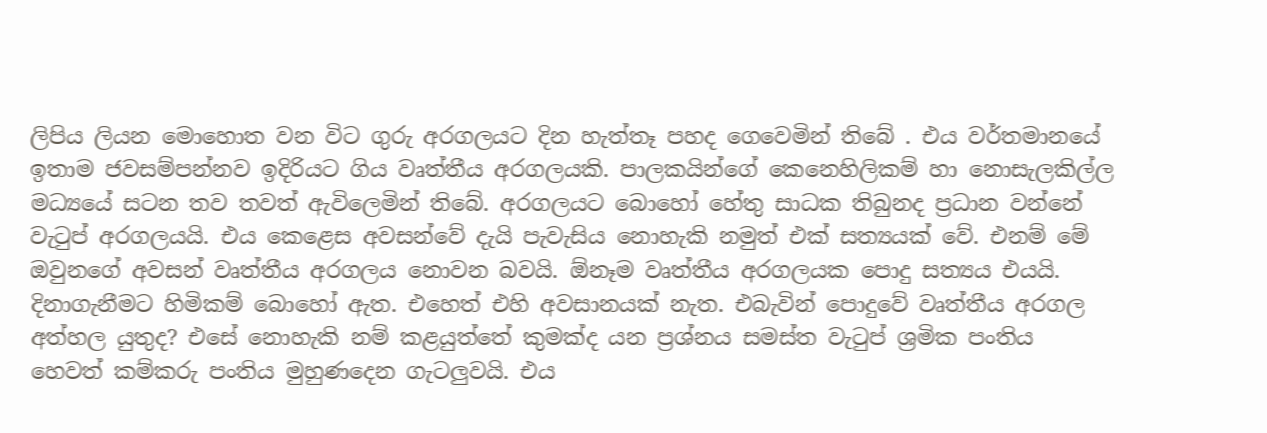ලිපිය ලියන මොහොත වන විට ගුරු අරගලයට දින හැත්තෑ පහද ගෙවෙමින් තිබේ . එය වර්තමානයේ ඉතාම ජවසම්පන්නව ඉදිරියට ගිය වෘත්තීය අරගලයකි. පාලකයින්ගේ කෙනෙහිලිකම් හා නොසැලකිල්ල මධ්‍යයේ සටන තව තවත් ඇවිලෙමින් තිබේ. අරගලයට බොහෝ හේතු සාධක තිබුනද ප්‍රධාන වන්නේ වැටුප් අරගලයයි. එය කෙළෙස අවසන්වේ දැයි පැවැසිය නොහැකි නමුත් එක් සත්‍යයක් වේ. එනම් මේ ඔවුනගේ අවසන් වෘත්තීය අරගලය නොවන බවයි. ඕනෑම වෘත්තීය අරගලයක පොදු සත්‍යය එයයි. දිනාගැනීමට හිමිකම් බොහෝ ඇත. එහෙත් එහි අවසානයක් නැත. එබැවින් පොදුවේ වෘත්තීය අරගල අත්හල යුතුද? එසේ නොහැකි නම් කළයුත්තේ කුමක්ද යන ප්‍රශ්නය සමස්ත වැටුප් ශ්‍රමික පංතිය හෙවත් කම්කරු පංතිය මුහුණදෙන ගැටලුවයි. එය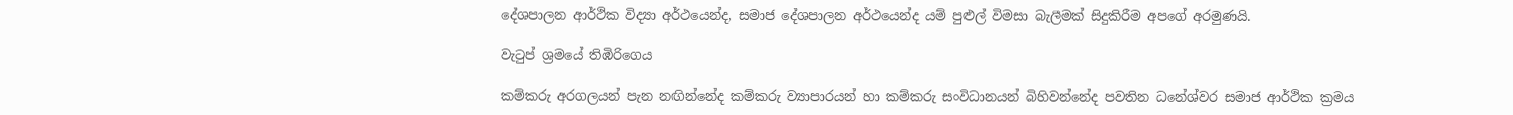දේශපාලන ආර්ථික විද්‍යා අර්ථයෙන්ද, සමාජ දේශපාලන අර්ථයෙන්ද යම් පුළුල් විමසා බැලීමක් සිදුකිරීම අපගේ අරමුණයි.

වැටුප් ශ්‍රමයේ තිඹිරිගෙය

කම්කරු අරගලයන් පැන නඟින්නේද කම්කරු ව්‍යාපාරයන් හා කම්කරු සංවිධානයන් බිහිවන්නේද පවතින ධනේශ්වර සමාජ ආර්ථික ක්‍රමය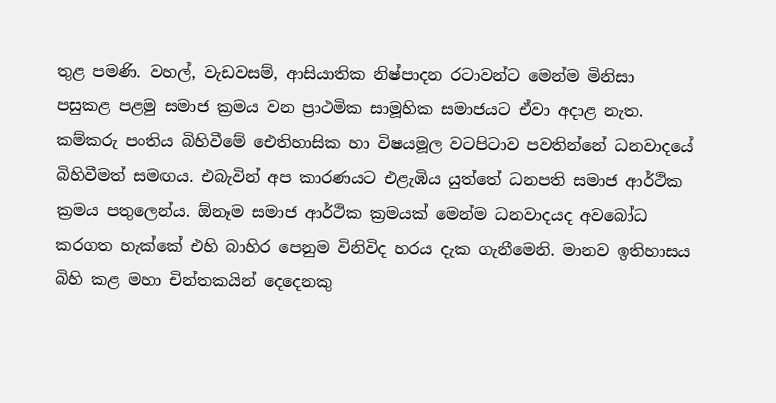තුළ පමණි. වහල්, වැඩවසම්, ආසියාතික නිෂ්පාදන රටාවන්ට මෙන්ම මිනිසා පසුකළ පළමු සමාජ ක්‍රමය වන ප්‍රාථමික සාමූහික සමාජයට ඒවා අදාළ නැත. කම්කරු පංතිය බිහිවීමේ ඓතිහාසික හා විෂයමූල වටපිටාව පවතින්නේ ධනවාදයේ බිහිවීමත් සමඟය. එබැවින් අප කාරණයට එළැඹිය යුත්තේ ධනපති සමාජ ආර්ථික ක්‍රමය පතුලෙන්ය. ඕනෑම සමාජ ආර්ථික ක්‍රමයක් මෙන්ම ධනවාදයද අවබෝධ කරගත හැක්කේ එහි බාහිර පෙනුම විනිවිද හරය දැක ගැනීමෙනි. මානව ඉතිහාසය බිහි කළ මහා චින්තකයින් දෙදෙනකු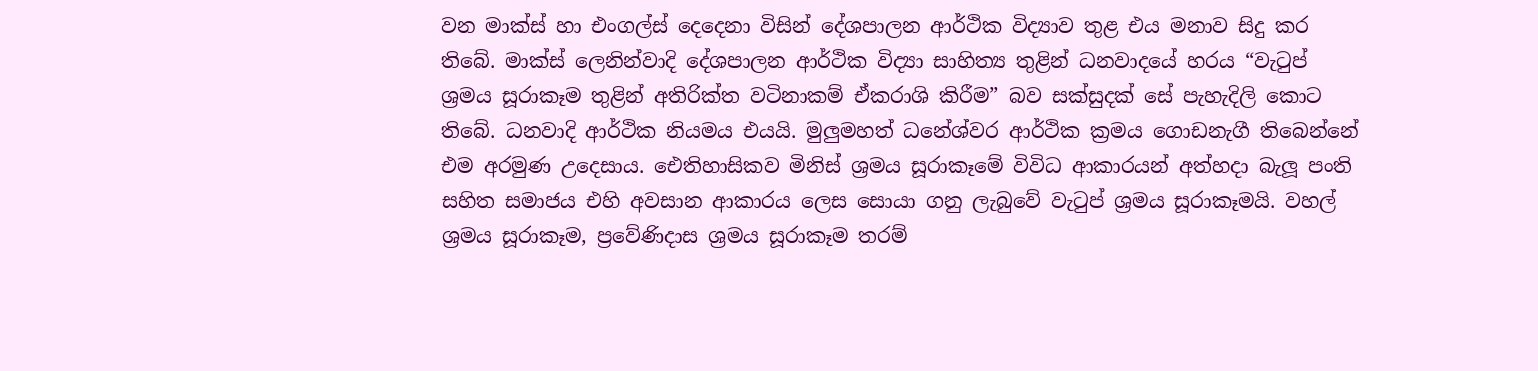වන මාක්ස් හා එංගල්ස් දෙදෙනා විසින් දේශපාලන ආර්ථික විද්‍යාව තුළ එය මනාව සිදු කර තිබේ. මාක්ස් ලෙනින්වාදි දේශපාලන ආර්ථික විද්‍යා සාහිත්‍ය තුළින් ධනවාදයේ හරය “වැටුප් ශ්‍රමය සූරාකෑම තුළින් අතිරික්ත වටිනාකම් ඒකරාශි කිරීම” බව සක්සුදක් සේ පැහැදිලි කොට තිබේ. ධනවාදි ආර්ථික නියමය එයයි. මුලුමහත් ධනේශ්වර ආර්ථික ක්‍රමය ගොඩනැගී තිබෙන්නේ එම අරමුණ උදෙසාය. ඓතිහාසිකව මිනිස් ශ්‍රමය සූරාකෑමේ විවිධ ආකාරයන් අත්හදා බැලූ පංති සහිත සමාජය එහි අවසාන ආකාරය ලෙස සොයා ගනු ලැබුවේ වැටුප් ශ්‍රමය සූරාකෑමයි. වහල් ශ්‍රමය සූරාකෑම, ප්‍රවේණිදාස ශ්‍රමය සූරාකෑම තරම්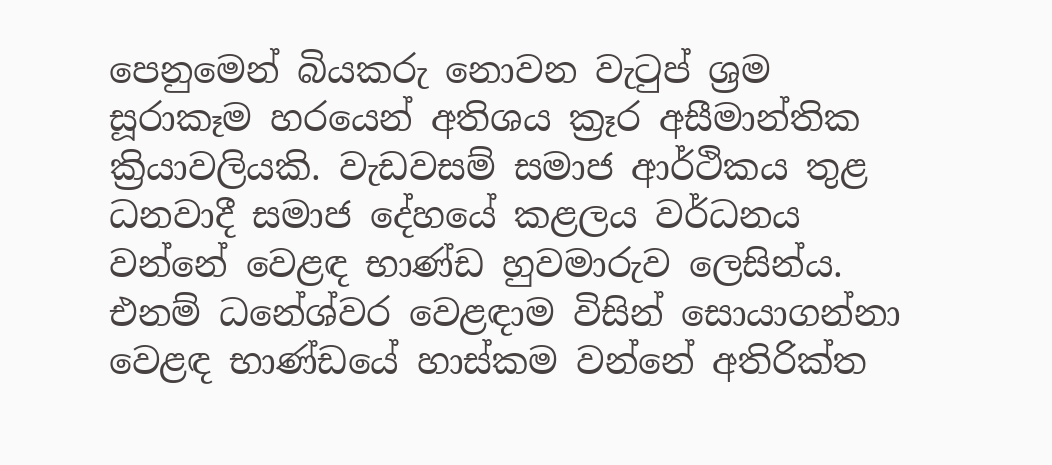පෙනුමෙන් බියකරු නොවන වැටුප් ශ්‍රම සූරාකෑම හරයෙන් අතිශය ක්‍රෑර අසීමාන්තික ක්‍රියාවලියකි. වැඩවසම් සමාජ ආර්ථිකය තුළ ධනවාදී සමාජ දේහයේ කළලය වර්ධනය වන්නේ වෙළඳ භාණ්ඩ හුවමාරුව ලෙසින්ය. එනම් ධනේශ්වර වෙළඳාම විසින් සොයාගන්නා වෙළඳ භාණ්ඩයේ හාස්කම වන්නේ අතිරික්ත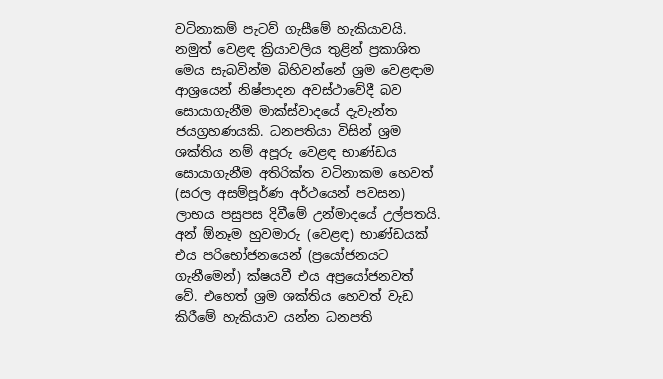වටිනාකම් පැටව් ගැසීමේ හැකියාවයි. නමුත් වෙළඳ ක්‍රියාවලිය තුළින් ප්‍රකාශිත මෙය සැබවින්ම බිහිවන්නේ ශ්‍රම වෙළඳාම ආශ්‍රයෙන් නිෂ්පාදන අවස්ථාවේදී බව සොයාගැනීම මාක්ස්වාදයේ දැවැන්ත ජයග්‍රහණයකි. ධනපතියා විසින් ශ්‍රම ශක්තිය නම් අපූරු වෙළඳ භාණ්ඩය සොයාගැනීම අතිරික්ත වටිනාකම හෙවත් (සරල අසම්පූර්ණ අර්ථයෙන් පවසන) ලාභය පසුපස දිවීමේ උන්මාදයේ උල්පතයි. අන් ඕනෑම හුවමාරු (වෙළඳ) භාණ්ඩයක් එය පරිභෝජනයෙන් (ප්‍රයෝජනයට ගැනීමෙන්) ක්ෂයවී එය අප්‍රයෝජනවත්  වේ. එහෙත් ශ්‍රම ශක්තිය හෙවත් වැඩ කිරීමේ හැකියාව යන්න ධනපති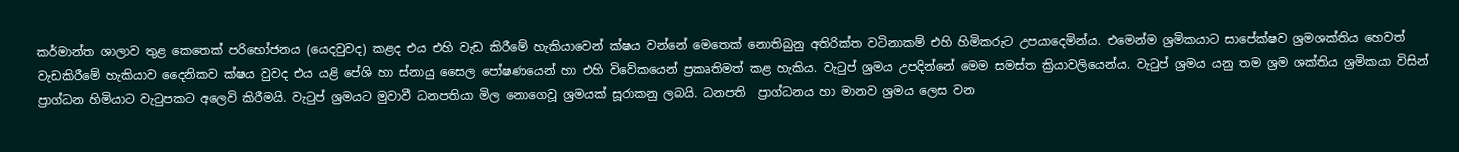කර්මාන්ත ශාලාව තුළ කෙතෙක් පරිභෝජනය (යෙදවුවද) කළද එය එහි වැඩ කිරීමේ හැකියාවෙන් ක්ෂය වන්නේ මෙතෙක් නොතිබුනු අතිරික්ත වටිනාකම් එහි හිමිකරුට උපයාදෙමින්ය. එමෙන්ම ශ්‍රමිකයාට සාපේක්ෂව ශ්‍රමශක්තිය හෙවත් වැඩකිරීමේ හැකියාව දෛනිකව ක්ෂය වුවද එය යළි පේශි හා ස්නායු සෛල පෝෂණයෙන් හා එහි විවේකයෙන් ප්‍රකෘතිමත් කළ හැකිය. වැටුප් ශ්‍රමය උපදින්නේ මෙම සමස්ත ක්‍රියාවලියෙන්ය. වැටුප් ශ්‍රමය යනු තම ශ්‍රම ශක්තිය ශ්‍රමිකයා විසින් ප්‍රාග්ධන හිමියාට වැටුපකට අලෙවි කිරීමයි. වැටුප් ශ්‍රමයට මුවාවී ධනපතියා මිල නොගෙවූ ශ්‍රමයක් සූරාකනු ලබයි. ධනපති  ප්‍රාග්ධනය හා මානව ශ්‍රමය ලෙස වන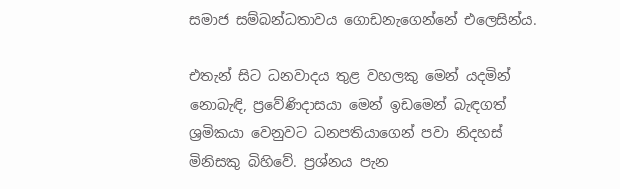සමාජ සම්බන්ධතාවය ගොඩනැගෙන්නේ එලෙසින්ය.

එතැන් සිට ධනවාදය තුළ වහලකු මෙන් යදමින් නොබැඳි, ප්‍රවේණිදාසයා මෙන් ඉඩමෙන් බැඳගත් ශ්‍රමිකයා වෙනුවට ධනපතියාගෙන් පවා නිදහස් මිනිසකු බිහිවේ. ප්‍රශ්නය පැන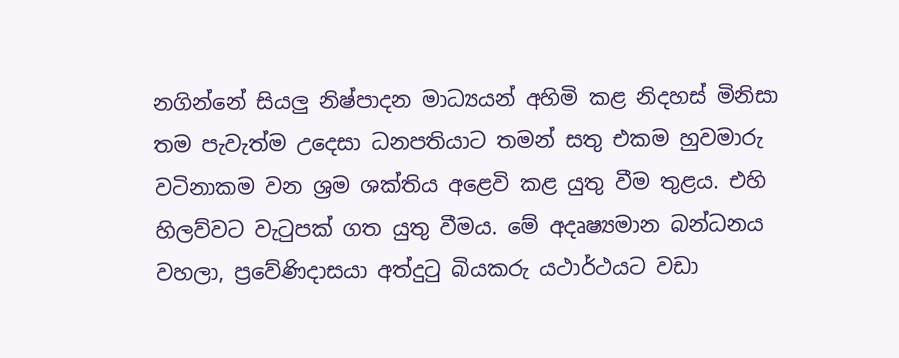නගින්නේ සියලු නිෂ්පාදන මාධ්‍යයන් අහිමි කළ නිදහස් මිනිසා තම පැවැත්ම උදෙසා ධනපතියාට තමන් සතු එකම හුවමාරු වටිනාකම වන ශ්‍රම ශක්තිය අළෙවි කළ යුතු වීම තුළය. එහි හිලව්වට වැටුපක් ගත යුතු වීමය. මේ අදෘෂ්‍යමාන බන්ධනය වහලා, ප්‍රවේණිදාසයා අත්දුටු බියකරු යථාර්ථයට වඩා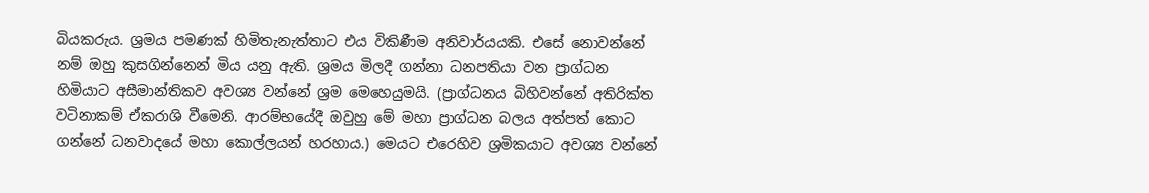බියකරුය. ශ්‍රමය පමණක් හිමිතැනැත්තාට එය විකිණීම අනිවාර්යයකි. එසේ නොවන්නේ නම් ඔහු කුසගින්නෙන් මිය යනු ඇති. ශ්‍රමය මිලදී ගන්නා ධනපතියා වන ප්‍රාග්ධන හිමියාට අසීමාන්තිකව අවශ්‍ය වන්නේ ශ්‍රම මෙහෙයුමයි. (ප්‍රාග්ධනය බිහිවන්නේ අතිරික්ත වටිනාකම් ඒකරාශි වීමෙනි. ආරම්භයේදී ඔවුහු මේ මහා ප්‍රාග්ධන බලය අත්පත් කොට ගන්නේ ධනවාදයේ මහා කොල්ලයන් හරහාය.) මෙයට එරෙහිව ශ්‍රමිකයාට අවශ්‍ය වන්නේ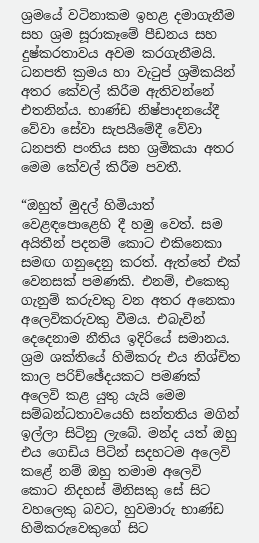ශ්‍රමයේ වටිනාකම ඉහළ දමාගැනීම සහ ශ්‍රම සූරාකෑමේ පීඩනය සහ දුෂ්කරතාවය අවම කරගැනීමයි. ධනපති ක්‍රමය හා වැටුප් ශ්‍රමිකයින් අතර කේවල් කිරීම ඇතිවන්නේ එතනින්ය. භාණ්ඩ නිෂ්පාදනයේදී වේවා සේවා සැපයීමේදී වේවා ධනපති පංතිය සහ ශ්‍රමිකයා අතර මෙම කේවල් කිරීම පවතී.

“ඔහුත් මුදල් හිමියාත් වෙළඳපොළෙහි දී හමු වෙත්. සම අයිතීන් පදනම් කොට එකිනෙකා සමඟ ගනුදෙනු කරත්. ඇත්තේ එක් වෙනසක් පමණකි. එනම්, එකෙකු ගැනුම් කරුවකු වන අතර අනෙකා අලෙවිකරුවකු වීමය. එබැවින් දෙදෙනාම නීතිය ඉදිරියේ සමානය. ශ්‍රම ශක්තියේ හිමිකරු එය නිශ්චිත කාල පරිච්ඡේදයකට පමණක් අලෙවි කළ යුතු යැයි මෙම සම්බන්ධතාවයෙහි සන්තතිය මගින් ඉල්ලා සිටිනු ලැබේ. මන්ද යත් ඔහු එය ගෙඩිය පිටින් සදහටම අලෙවි කළේ නම් ඔහු තමාම අලෙවි කොට නිදහස් මිනිසකු සේ සිට වහලෙකු බවට, හුවමාරු භාණ්ඩ හිමිකරුවෙකුගේ සිට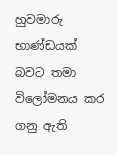හුවමාරු භාණ්ඩයක් බවට තමා විලෝමනය කර ගනු ඇති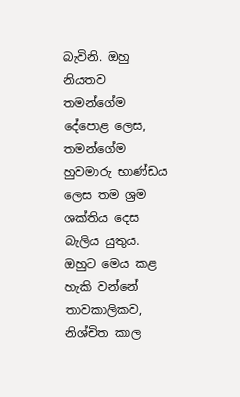බැවිනි. ඔහු නියතව තමන්ගේම දේපොළ ලෙස, තමන්ගේම හුවමාරු භාණ්ඩය ලෙස තම ශ්‍රම ශක්තිය දෙස බැලිය යුතුය. ඔහුට මෙය කළ හැකි වන්නේ තාවකාලිකව, නිශ්චිත කාල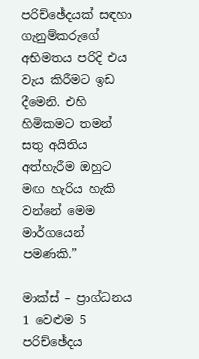පරිච්ඡේදයක් සඳහා ගැනුම්කරුගේ අභිමතය පරිදි එය වැය කිරීමට ඉඩ දීමෙනි. එහි හිමිකමට තමන් සතු අයිතිය අත්හැරීම ඔහුට මඟ හැරිය හැකි වන්නේ මෙම මාර්ගයෙන් පමණකි.”

මාක්ස් – ප්‍රාග්ධනය 1 වෙළුම 5 පරිච්ඡේදය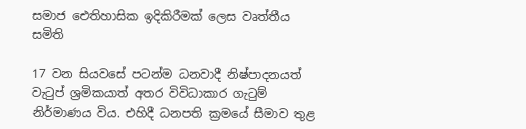සමාජ ඓතිහාසික ඉදිකිරීමක් ලෙස වෘත්තීය සමිති

17 වන සියවසේ පටන්ම ධනවාදී නිෂ්පාදනයත් වැටුප් ශ්‍රමිකයාත් අතර විවිධාකාර ගැටුම් නිර්මාණය විය. එහිදී ධනපති ක්‍රමයේ සීමාව තුළ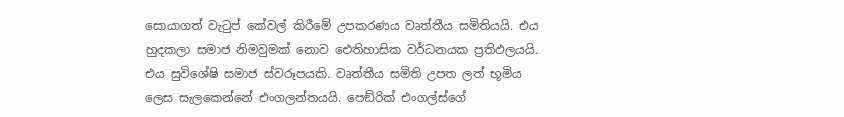සොයාගත් වැටුප් කේවල් කිරීමේ උපකරණය වෘත්තීය සමිතියයි. එය හුදකලා සමාජ නිමවුමක් නොව ඓතිහාසික වර්ධනයක ප්‍රතිඵලයයි. එය සුවිශේෂි සමාජ ස්වරූපයකි. වෘත්තීය සමිති උපත ලත් භූමිය ලෙස සැලකෙන්නේ එංගලන්තයයි. පෙඞ්රික් එංගල්ස්ගේ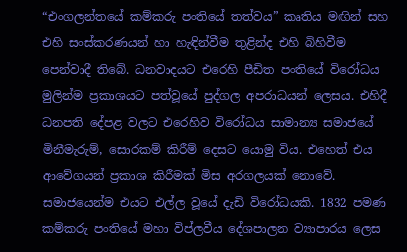“එංගලන්තයේ කම්කරු පංතියේ තත්වය” කෘතිය මඟින් සහ එහි සංස්කරණයන් හා හැඳින්වීම තුළින්ද එහි බිහිවීම පෙන්වාදී තිබේ. ධනවාදයට එරෙහි පීඩිත පංතියේ විරෝධය මුලින්ම ප්‍රකාශයට පත්වූයේ පුද්ගල අපරාධයන් ලෙසය. එහිදී ධනපති දේපළ වලට එරෙහිව විරෝධය සාමාන්‍ය සමාජයේ මිනීමැරුම්, සොරකම් කිරීම් දෙසට යොමු විය. එහෙත් එය ආවේගයන් ප්‍රකාශ කිරීමක් මිස අරගලයක් නොවේ. සමාජයෙන්ම එයට එල්ල වූයේ දැඩි විරෝධයකි. 1832 පමණ කම්කරු පංතියේ මහා විප්ලවීය දේශපාලන ව්‍යාපාරය ලෙස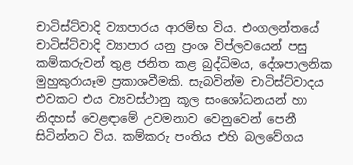චාටිස්ට්වාදි ව්‍යාපාරය ආරම්භ විය. එංගලන්තයේ චාටිස්ට්වාදි ව්‍යාපාර යනු ප්‍රංශ විප්ලවයෙන් පසු කම්කරුවන් තුළ ජනිත කළ බුද්ධිමය, දේශපාලනික මුහුකුරායෑම ප්‍රකාශවීමකි. සැබවින්ම චාටිස්ට්වාදය එවකට එය ව්‍යවස්ථානු කූල සංශෝධනයන් හා නිදහස් වෙළඳාමේ උවමනාව වෙනුවෙන් පෙනී සිටින්නට විය. කම්කරු පංතිය එහි බලවේගය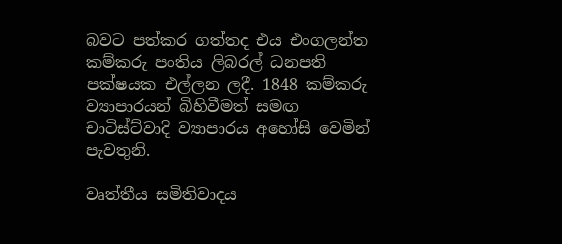බවට පත්කර ගත්තද එය එංගලන්ත කම්කරු පංතිය ලිබරල් ධනපති පක්ෂයක එල්ලන ලදී. 1848 කම්කරු ව්‍යාපාරයන් බිහිවීමත් සමඟ චාටිස්ට්වාදි ව්‍යාපාරය අහෝසි වෙමින් පැවතුනි.

වෘත්තීය සමිතිවාදය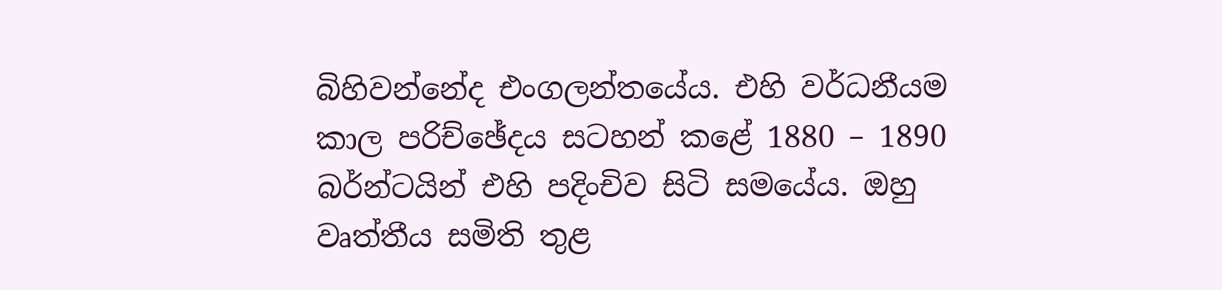බිහිවන්නේද එංගලන්තයේය. එහි වර්ධනීයම කාල පරිච්ඡේදය සටහන් කළේ 1880 – 1890 බර්න්ටයින් එහි පදිංචිව සිටි සමයේය. ඔහු වෘත්තීය සමිති තුළ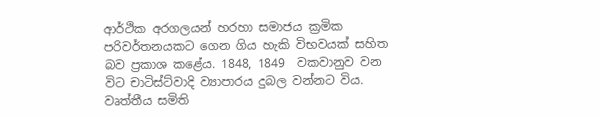ආර්ථික අරගලයන් හරහා සමාජය ක්‍රමික පරිවර්තනයකට ගෙන ගිය හැකි විභවයක් සහිත බව ප්‍රකාශ කළේය. 1848, 1849  වකවානුව වන විට චාටිස්ට්වාදි ව්‍යාපාරය දුබල වන්නට විය. වෘත්තීය සමිති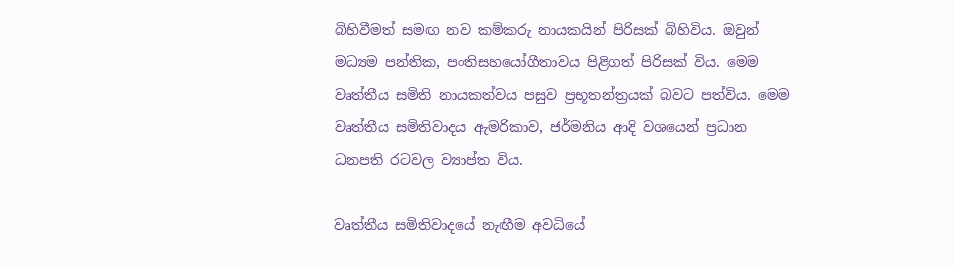බිහිවීමත් සමඟ නව කම්කරු නායකයින් පිරිසක් බිහිවිය. ඔවුන් මධ්‍යම පන්තික, පංතිසහයෝගීතාවය පිළිගත් පිරිසක් විය. මෙම වෘත්තීය සමිති නායකත්වය පසුව ප්‍රභූතන්ත්‍රයක් බවට පත්විය. මෙම වෘත්තීය සමිතිවාදය ඇමරිකාව, ජර්මනිය ආදි වශයෙන් ප්‍රධාන ධනපති රටවල ව්‍යාප්ත විය.

වෘත්තීය සමිතිවාදයේ නැඟීම අවධියේ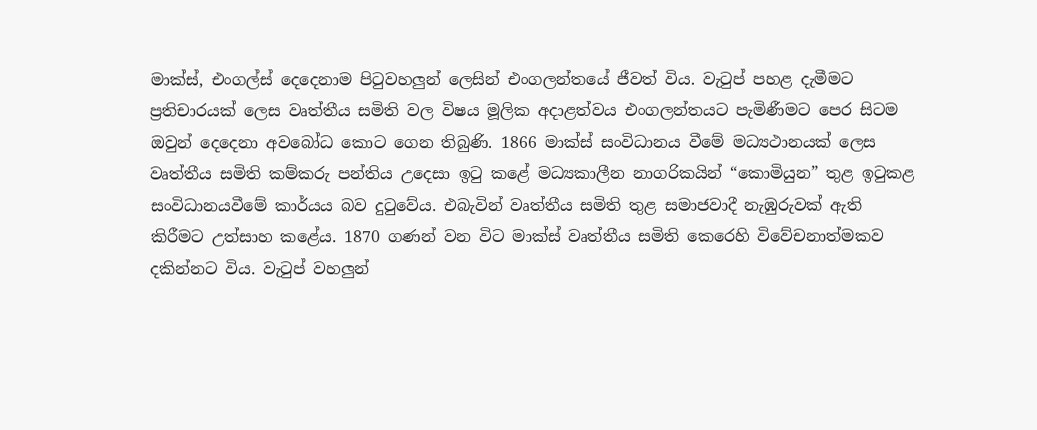මාක්ස්, එංගල්ස් දෙදෙනාම පිටුවහලුන් ලෙසින් එංගලන්තයේ ජීවත් විය. වැටුප් පහළ දැමීමට ප්‍රතිචාරයක් ලෙස වෘත්තීය සමිති වල විෂය මූලික අදාළත්වය එංගලන්තයට පැමිණීමට පෙර සිටම ඔවුන් දෙදෙනා අවබෝධ කොට ගෙන තිබුණි. 1866 මාක්ස් සංවිධානය වීමේ මධ්‍යථානයක් ලෙස වෘත්තීය සමිති කම්කරු පන්තිය උදෙසා ඉටු කළේ මධ්‍යකාලීන නාගරිකයින් “කොමියුන” තුළ ඉටුකළ සංවිධානයවීමේ කාර්යය බව දුටුවේය. එබැවින් වෘත්තීය සමිති තුළ සමාජවාදී නැඹුරුවක් ඇති කිරීමට උත්සාහ කළේය. 1870 ගණන් වන විට මාක්ස් වෘත්තීය සමිති කෙරෙහි විවේචනාත්මකව දකින්නට විය. වැටුප් වහලුන්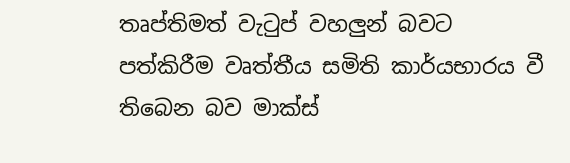තෘප්තිමත් වැටුප් වහලුන් බවට පත්කිරීම වෘත්තීය සමිති කාර්යභාරය වී තිබෙන බව මාක්ස්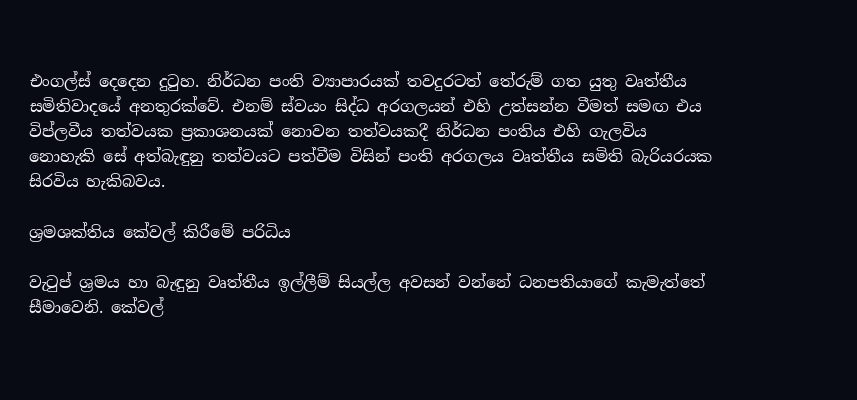එංගල්ස් දෙදෙන දුටුහ. නිර්ධන පංති ව්‍යාපාරයක් තවදුරටත් තේරුම් ගත යුතු වෘත්තීය සමිතිවාදයේ අනතුරක්වේ. එනම් ස්වයං සිද්ධ අරගලයන් එහි උත්සන්න වීමත් සමඟ එය විප්ලවීය තත්වයක ප්‍රකාශනයක් නොවන තත්වයකදී නිර්ධන පංතිය එහි ගැලවිය නොහැකි සේ අත්බැඳුනු තත්වයට පත්වීම විසින් පංති අරගලය වෘත්තීය සමිති බැරියරයක සිරවිය හැකිබවය.

ශ්‍රමශක්තිය කේවල් කිරීමේ පරිධිය

වැටුප් ශ්‍රමය හා බැඳුනු වෘත්තීය ඉල්ලීම් සියල්ල අවසන් වන්නේ ධනපතියාගේ කැමැත්තේ සීමාවෙනි. කේවල්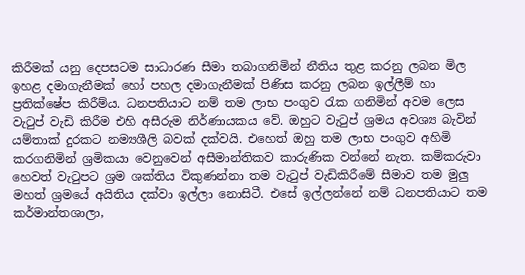කිරීමක් යනු දෙපසටම සාධාරණ සීමා තබාගනිමින් නීතිය තුළ කරනු ලබන මිල ඉහළ දමාගැනීමක් හෝ පහල දමාගැනීමක් පිණිස කරනු ලබන ඉල්ලීම් හා ප්‍රතික්ෂේප කිරීම්ය. ධනපතියාට නම් තම ලාභ පංගුව රැක ගනිමින් අවම ලෙස වැටුප් වැඩි කිරීම එහි අසීරුම නිර්ණායකය වේ. ඔහුට වැටුප් ශ්‍රමය අවශ්‍ය බැවින් යම්තාක් දුරකට නම්‍යශීලි බවක් දක්වයි. එහෙත් ඔහු තම ලාභ පංගුව අහිමි කරගනිමින් ශ්‍රමිකයා වෙනුවෙන් අසීමාන්තිකව කාරුණික වන්නේ නැත. කම්කරුවා හෙවත් වැටුපට ශ්‍රම ශක්තිය විකුණන්නා තම වැටුප් වැඩිකිරීමේ සීමාව තම මුලු මහත් ශ්‍රමයේ අයිතිය දක්වා ඉල්ලා නොසිටී. එසේ ඉල්ලන්නේ නම් ධනපතියාට තම කර්මාන්තශාලා,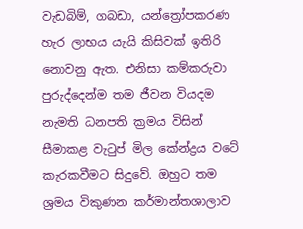වැඩබිම්, ගබඩා, යන්ත්‍රෝපකරණ හැර ලාභය යැයි කිසිවක් ඉතිරි නොවනු ඇත. එනිසා කම්කරුවා පුරුද්දෙන්ම තම ජීවන වියදම නැමති ධනපති ක්‍රමය විසින් සීමාකළ වැටුප් මිල කේන්ද්‍රය වටේ කැරකවීමට සිදුවේ. ඔහුට තම ශ්‍රමය විකුණන කර්මාන්තශාලාව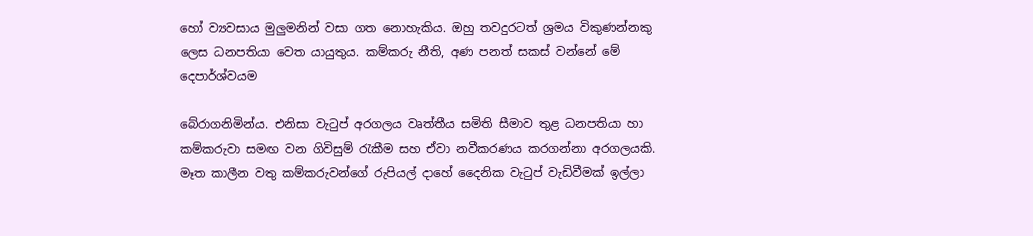හෝ ව්‍යවසාය මුලුමනින් වසා ගත නොහැකිය. ඔහු තවදුරටත් ශ්‍රමය විකුණන්නකු ලෙස ධනපතියා වෙත යායුතුය. කම්කරු නීති, අණ පනත් සකස් වන්නේ මේ දෙපාර්ශ්වයම

බේරාගනිමින්ය. එනිසා වැටුප් අරගලය වෘත්තීය සමිති සීමාව තුළ ධනපතියා හා කම්කරුවා සමඟ වන ගිවිසුම් රැකීම සහ ඒවා නවීකරණය කරගන්නා අරගලයකි. මෑත කාලීන වතු කම්කරුවන්ගේ රුපියල් දාහේ දෛනික වැටුප් වැඩිවීමක් ඉල්ලා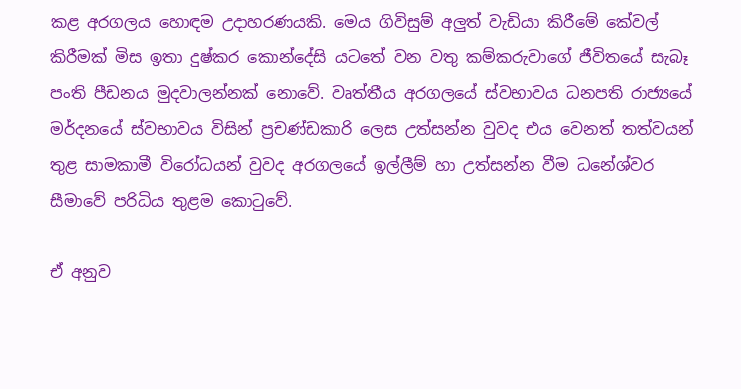කළ අරගලය හොඳම උදාහරණයකි. මෙය ගිවිසුම් අලුත් වැඩියා කිරීමේ කේවල් කිරීමක් මිස ඉතා දුෂ්කර කොන්දේසි යටතේ වන වතු කම්කරුවාගේ ජීවිතයේ සැබෑ පංති පීඩනය මුදවාලන්නක් නොවේ. වෘත්තීය අරගලයේ ස්වභාවය ධනපති රාජ්‍යයේ මර්දනයේ ස්වභාවය විසින් ප්‍රචණ්ඩකාරි ලෙස උත්සන්න වුවද එය වෙනත් තත්වයන් තුළ සාමකාමී විරෝධයන් වුවද අරගලයේ ඉල්ලීම් හා උත්සන්න වීම ධනේශ්වර සීමාවේ පරිධිය තුළම කොටුවේ.

ඒ අනුව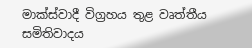මාක්ස්වාදී විග්‍රහය තුළ වෘත්තීය සමිතිවාදය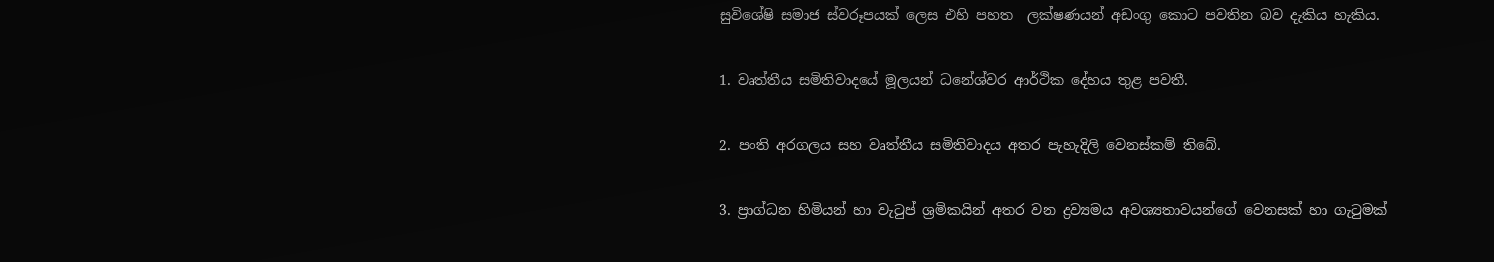සුවිශේෂි සමාජ ස්වරූපයක් ලෙස එහි පහත  ලක්ෂණයන් අඩංගු කොට පවතින බව දැකිය හැකිය.

1. වෘත්තීය සමිතිවාදයේ මූලයන් ධනේශ්වර ආර්ථික දේහය තුළ පවතී.

2. පංති අරගලය සහ වෘත්තීය සමිතිවාදය අතර පැහැදිලි වෙනස්කම් තිබේ.

3. ප්‍රාග්ධන හිමියන් හා වැටුප් ශ්‍රමිකයින් අතර වන ද්‍රව්‍යමය අවශ්‍යතාවයන්ගේ වෙනසක් හා ගැටුමක්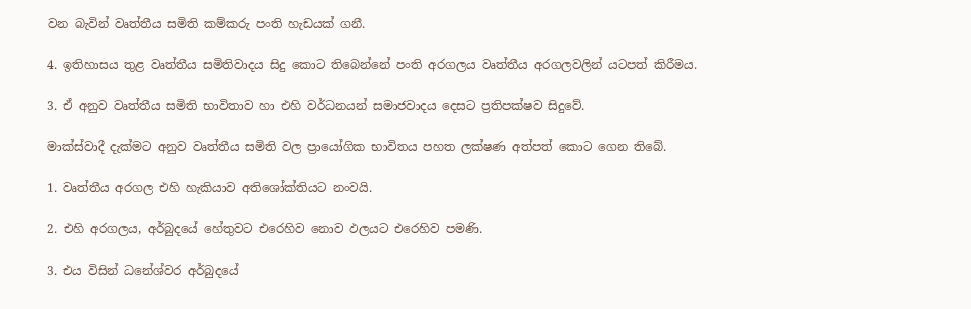වන බැවින් වෘත්තීය සමිති කම්කරු පංති හැඩයක් ගනී.

4. ඉතිහාසය තුළ වෘත්තීය සමිතිවාදය සිදු කොට තිබෙන්නේ පංති අරගලය වෘත්තීය අරගලවලින් යටපත් කිරීමය.

3. ඒ අනුව වෘත්තීය සමිති භාවිතාව හා එහි වර්ධනයන් සමාජවාදය දෙසට ප්‍රතිපක්ෂව සිදුවේ.

මාක්ස්වාදී දැක්මට අනුව වෘත්තීය සමිති වල ප්‍රායෝගික භාවිතය පහත ලක්ෂණ අත්පත් කොට ගෙන තිබේ.

1. වෘත්තීය අරගල එහි හැකියාව අතිශෝක්තියට නංවයි.

2. එහි අරගලය, අර්බුදයේ හේතුවට එරෙහිව නොව ඵලයට එරෙහිව පමණි.

3. එය විසින් ධනේශ්වර අර්බුදයේ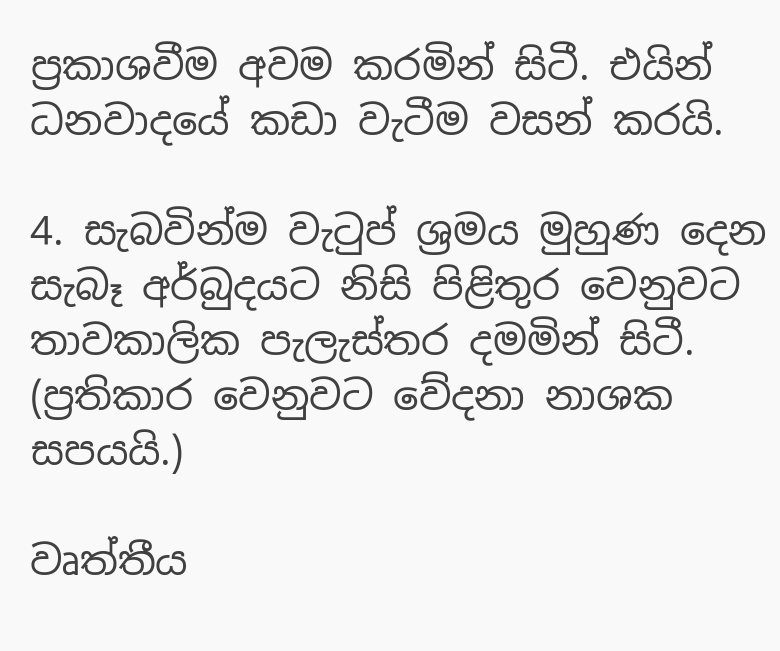ප්‍රකාශවීම අවම කරමින් සිටී. එයින් ධනවාදයේ කඩා වැටීම වසන් කරයි.

4. සැබවින්ම වැටුප් ශ්‍රමය මුහුණ දෙන සැබෑ අර්බුදයට නිසි පිළිතුර වෙනුවට තාවකාලික පැලැස්තර දමමින් සිටී. (ප්‍රතිකාර වෙනුවට වේදනා නාශක සපයයි.)

වෘත්තීය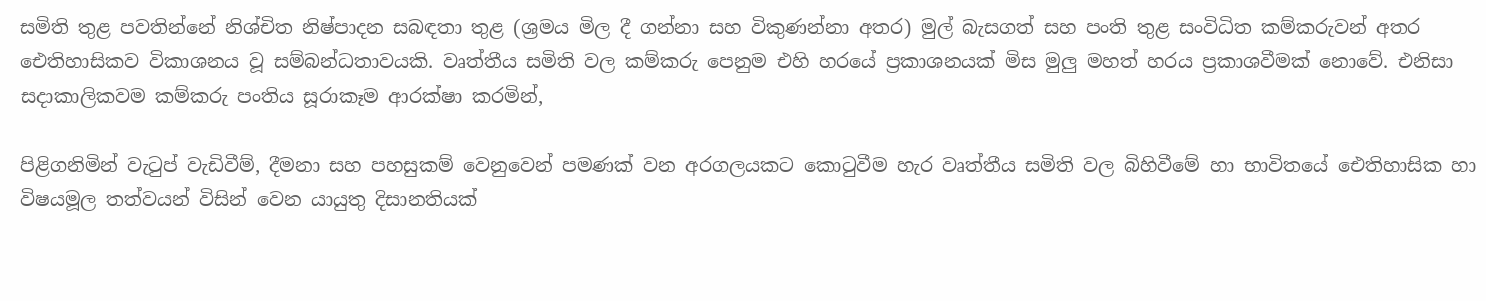සමිති තුළ පවතින්නේ නිශ්චිත නිෂ්පාදන සබඳතා තුළ (ශ්‍රමය මිල දී ගන්නා සහ විකුණන්නා අතර) මුල් බැසගත් සහ පංති තුළ සංවිධිත කම්කරුවන් අතර ඓතිහාසිකව විකාශනය වූ සම්බන්ධතාවයකි. වෘත්තීය සමිති වල කම්කරු පෙනුම එහි හරයේ ප්‍රකාශනයක් මිස මුලු මහත් හරය ප්‍රකාශවීමක් නොවේ. එනිසා සදාකාලිකවම කම්කරු පංතිය සූරාකෑම ආරක්ෂා කරමින්,

පිළිගනිමින් වැටුප් වැඩිවීම්, දීමනා සහ පහසුකම් වෙනුවෙන් පමණක් වන අරගලයකට කොටුවීම හැර වෘත්තීය සමිති වල බිහිවීමේ හා භාවිතයේ ඓතිහාසික හා විෂයමූල තත්වයන් විසින් වෙන යායුතු දිසානතියක්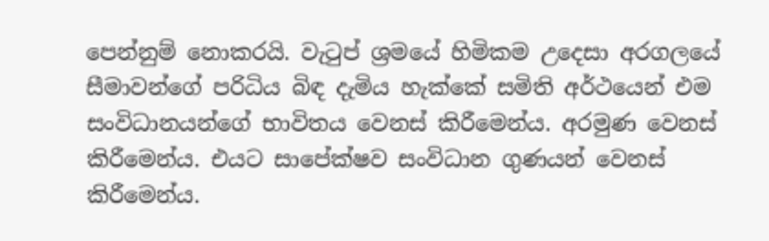පෙන්නුම් නොකරයි. වැටුප් ශ්‍රමයේ හිමිකම උදෙසා අරගලයේ සීමාවන්ගේ පරිධිය බිඳ දැමිය හැක්කේ සමිති අර්ථයෙන් එම සංවිධානයන්ගේ භාවිතය වෙනස් කිරීමෙන්ය. අරමුණ වෙනස් කිරීමෙන්ය. එයට සාපේක්ෂව සංවිධාන ගුණයන් වෙනස් කිරීමෙන්ය.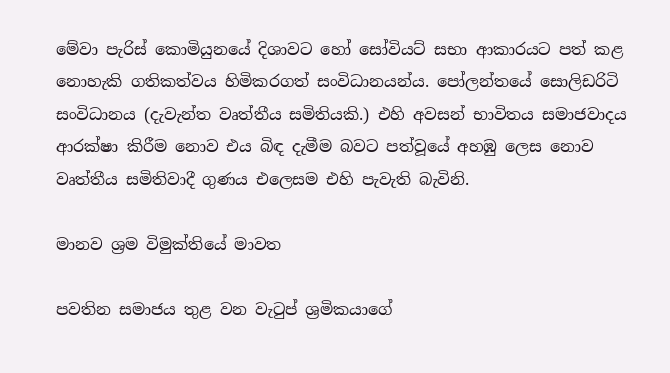මේවා පැරිස් කොමියුනයේ දිශාවට හෝ සෝවියට් සභා ආකාරයට පත් කළ නොහැකි ගතිකත්වය හිමිකරගත් සංවිධානයන්ය. පෝලන්තයේ සොලිඩරිටි සංවිධානය (දැවැන්ත වෘත්තීය සමිතියකි.) එහි අවසන් භාවිතය සමාජවාදය ආරක්ෂා කිරීම නොව එය බිඳ දැමීම බවට පත්වූයේ අහඹු ලෙස නොව වෘත්තීය සමිතිවාදී ගුණය එලෙසම එහි පැවැති බැවිනි.

මානව ශ්‍රම විමුක්තියේ මාවත

පවතින සමාජය තුළ වන වැටුප් ශ්‍රමිකයාගේ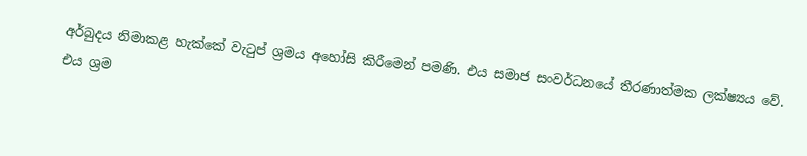අර්බුදය නිමාකළ හැක්කේ වැටුප් ශ්‍රමය අහෝසි කිරීමෙන් පමණි. එය සමාජ සංවර්ධනයේ තීරණාත්මක ලක්ෂ්‍යය වේ. එය ශ්‍රම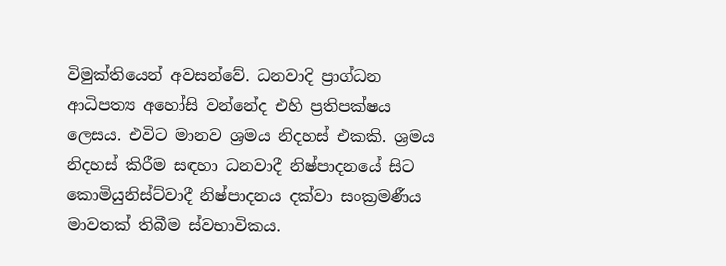විමුක්තියෙන් අවසන්වේ. ධනවාදි ප්‍රාග්ධන ආධිපත්‍ය අහෝසි වන්නේද එහි ප්‍රතිපක්ෂය ලෙසය. එවිට මානව ශ්‍රමය නිදහස් එකකි. ශ්‍රමය නිදහස් කිරීම සඳහා ධනවාදී නිෂ්පාදනයේ සිට කොමියුනිස්ට්වාදී නිෂ්පාදනය දක්වා සංක්‍රමණීය මාවතක් තිබීම ස්වභාවිකය.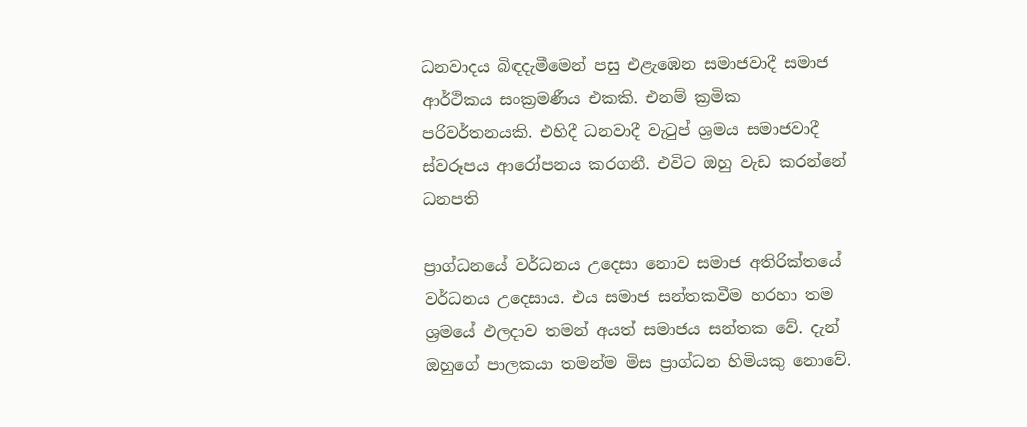ධනවාදය බිඳදැමීමෙන් පසු එළැඹෙන සමාජවාදී සමාජ ආර්ථිකය සංක්‍රමණීය එකකි. එනම් ක්‍රමික පරිවර්තනයකි. එහිදී ධනවාදී වැටුප් ශ්‍රමය සමාජවාදී ස්වරූපය ආරෝපනය කරගනී. එවිට ඔහු වැඩ කරන්නේ ධනපති

ප්‍රාග්ධනයේ වර්ධනය උදෙසා නොව සමාජ අතිරික්තයේ වර්ධනය උදෙසාය. එය සමාජ සන්තකවීම හරහා තම ශ්‍රමයේ ඵලදාව තමන් අයත් සමාජය සන්තක වේ. දැන් ඔහුගේ පාලකයා තමන්ම මිස ප්‍රාග්ධන හිමියකු නොවේ.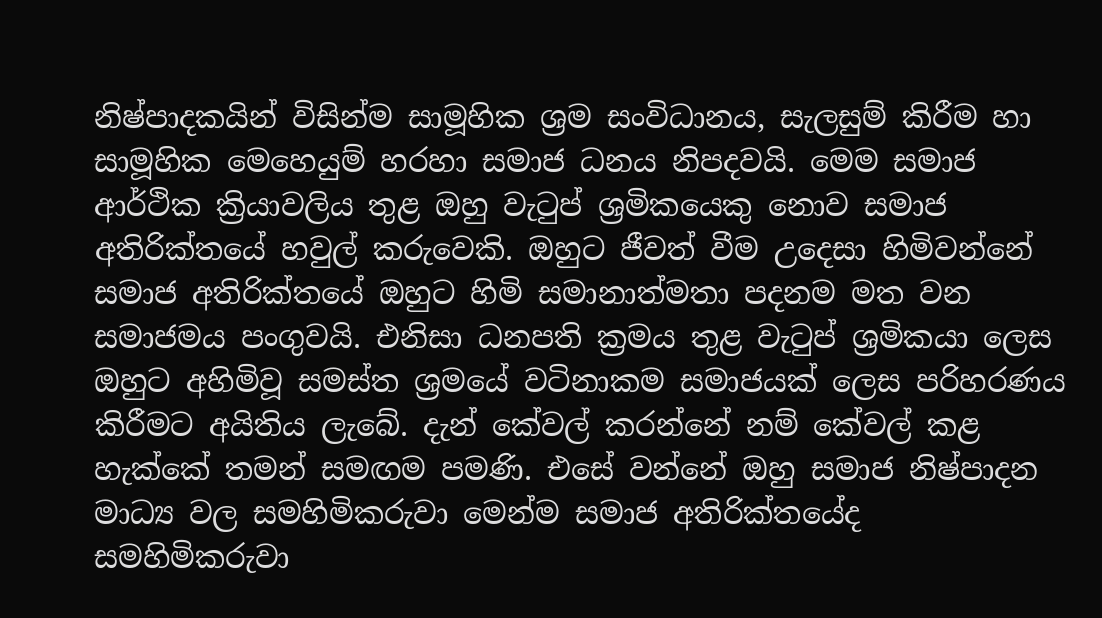නිෂ්පාදකයින් විසින්ම සාමූහික ශ්‍රම සංවිධානය, සැලසුම් කිරීම හා සාමූහික මෙහෙයුම් හරහා සමාජ ධනය නිපදවයි. මෙම සමාජ ආර්ථික ක්‍රියාවලිය තුළ ඔහු වැටුප් ශ්‍රමිකයෙකු නොව සමාජ අතිරික්තයේ හවුල් කරුවෙකි. ඔහුට ජීවත් වීම උදෙසා හිමිවන්නේ සමාජ අතිරික්තයේ ඔහුට හිමි සමානාත්මතා පදනම මත වන සමාජමය පංගුවයි. එනිසා ධනපති ක්‍රමය තුළ වැටුප් ශ්‍රමිකයා ලෙස ඔහුට අහිමිවූ සමස්ත ශ්‍රමයේ වටිනාකම සමාජයක් ලෙස පරිහරණය කිරීමට අයිතිය ලැබේ. දැන් කේවල් කරන්නේ නම් කේවල් කළ හැක්කේ තමන් සමඟම පමණි. එසේ වන්නේ ඔහු සමාජ නිෂ්පාදන මාධ්‍ය වල සමහිමිකරුවා මෙන්ම සමාජ අතිරික්තයේද සමහිමිකරුවා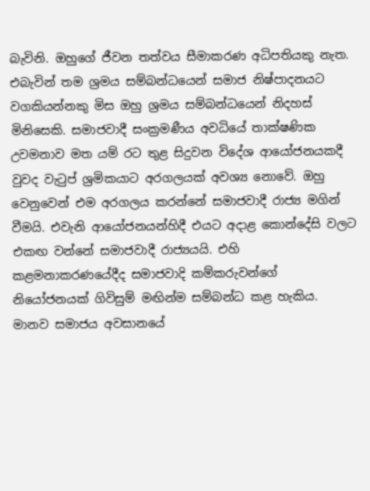බැවිනි. ඔහුගේ ජීවන තත්වය සීමාකරණ අධිපතියකු නැත. එබැවින් තම ශ්‍රමය සම්බන්ධයෙන් සමාජ නිෂ්පාදනයට වගකියන්නකු මිස ඔහු ශ්‍රමය සම්බන්ධයෙන් නිදහස් මිනිසෙකි. සමාජවාදී සංක්‍රමණීය අවධියේ තාක්ෂණික උවමනාව මත යම් රට තුළ සිදුවන විදේශ ආයෝජනයකදී වුවද වැටුප් ශ්‍රමිකයාට අරගලයක් අවශ්‍ය නොවේ. ඔහු වෙනුවෙන් එම අරගලය කරන්නේ සමාජවාදී රාජ්‍ය මගින් වීමයි. එවැනි ආයෝජනයන්හිදී එයට අදාළ කොන්දේසි වලට එකඟ වන්නේ සමාජවාදී රාජ්‍යයයි. එහි කළමනාකරණයේදීද සමාජවාදි කම්කරුවන්ගේ නියෝජනයක් ගිවිසුම් මඟින්ම සම්බන්ධ කළ හැකිය. මානව සමාජය අවසානයේ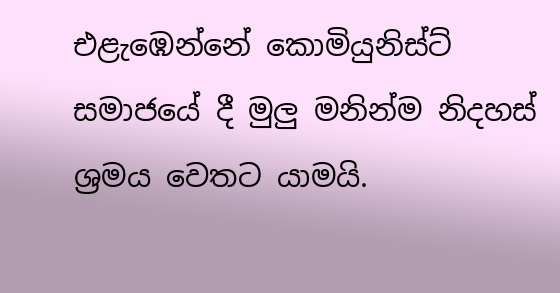එළැඹෙන්නේ කොමියුනිස්ට් සමාජයේ දී මුලු මනින්ම නිදහස් ශ්‍රමය වෙතට යාමයි.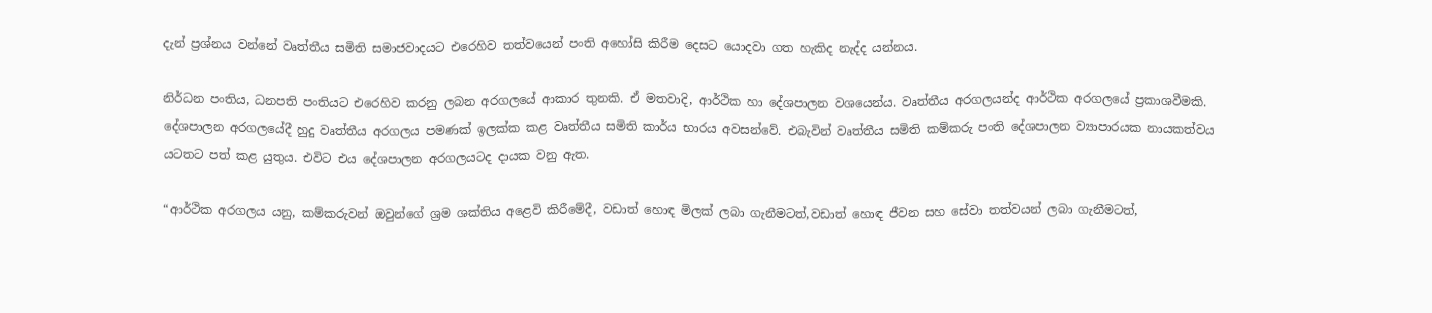දැන් ප්‍රශ්නය වන්නේ වෘත්තීය සමිති සමාජවාදයට එරෙහිව තත්වයෙන් පංති අහෝසි කිරීම දෙසට යොදවා ගත හැකිද නැද්ද යන්නය.

නිර්ධන පංතිය, ධනපති පංතියට එරෙහිව කරනු ලබන අරගලයේ ආකාර තුනකි. ඒ මතවාදි, ආර්ථික හා දේශපාලන වශයෙන්ය. වෘත්තීය අරගලයන්ද ආර්ථික අරගලයේ ප්‍රකාශවීමකි. දේශපාලන අරගලයේදී හුදු වෘත්තීය අරගලය පමණක් ඉලක්ක කළ වෘත්තීය සමිති කාර්ය භාරය අවසන්වේ. එබැවින් වෘත්තීය සමිති කම්කරු පංති දේශපාලන ව්‍යාපාරයක නායකත්වය යටතට පත් කළ යුතුය. එවිට එය දේශපාලන අරගලයටද දායක වනු ඇත.

“ආර්ථික අරගලය යනු, කම්කරුවන් ඔවුන්ගේ ශ්‍රම ශක්තිය අළෙවි කිරීමේදී, වඩාත් හොඳ මිලක් ලබා ගැනීමටත්,වඩාත් හොඳ ජීවන සහ සේවා තත්වයන් ලබා ගැනීමටත්,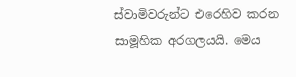ස්වාමිවරුන්ට එරෙහිව කරන සාමූහික අරගලයයි. මෙය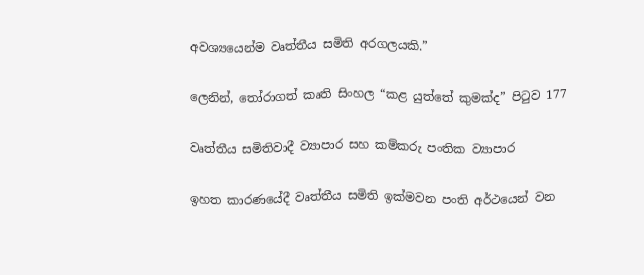අවශ්‍යයෙන්ම වෘත්තීය සමිති අරගලයකි.”

ලෙනින්, තෝරාගත් කෘති සිංහල “කළ යුත්තේ කුමක්ද” පිටුව 177

වෘත්තීය සමිතිවාදී ව්‍යාපාර සහ කම්කරු පංතික ව්‍යාපාර

ඉහත කාරණයේදී වෘත්තීය සමිති ඉක්මවන පංති අර්ථයෙන් වන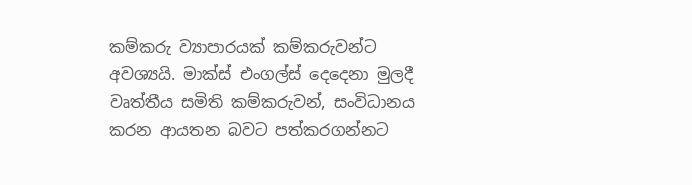කම්කරු ව්‍යාපාරයක් කම්කරුවන්ට අවශ්‍යයි. මාක්ස් එංගල්ස් දෙදෙනා මුලදී වෘත්තීය සමිති කම්කරුවන්, සංවිධානය කරන ආයතන බවට පත්කරගන්නට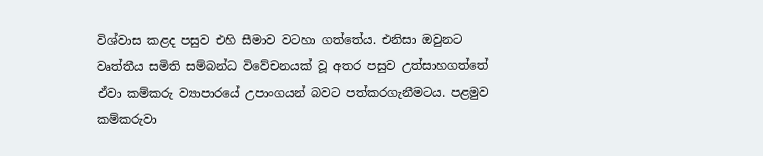විශ්වාස කළද පසුව එහි සීමාව වටහා ගත්තේය. එනිසා ඔවුනට වෘත්තීය සමිති සම්බන්ධ විවේචනයක් වූ අතර පසුව උත්සාහගත්තේ ඒවා කම්කරු ව්‍යාපාරයේ උපාංගයන් බවට පත්කරගැනීමටය. පළමුව කම්කරුවා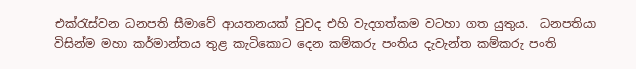එක්රැස්වන ධනපති සීමාවේ ආයතනයක් වුවද එහි වැදගත්කම වටහා ගත යුතුය.  ධනපතියා විසින්ම මහා කර්මාන්තය තුළ කැටිකොට දෙන කම්කරු පංතිය දැවැන්ත කම්කරු පංති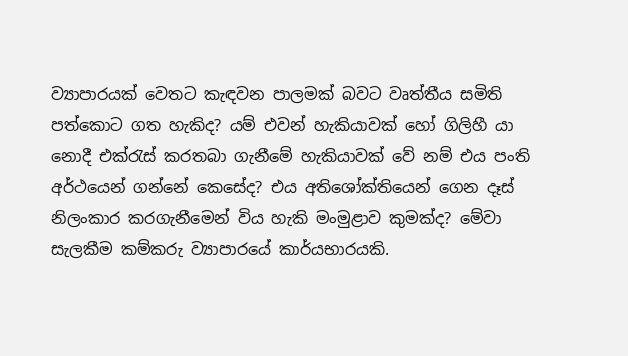ව්‍යාපාරයක් වෙතට කැඳවන පාලමක් බවට වෘත්තීය සමිති පත්කොට ගත හැකිද? යම් එවන් හැකියාවක් හෝ ගිලිහී යා නොදී එක්රැස් කරතබා ගැනීමේ හැකියාවක් වේ නම් එය පංති අර්ථයෙන් ගන්නේ කෙසේද? එය අතිශෝක්තියෙන් ගෙන දෑස් නිලංකාර කරගැනීමෙන් විය හැකි මංමුළාව කුමක්ද? මේවා සැලකීම කම්කරු ව්‍යාපාරයේ කාර්යභාරයකි.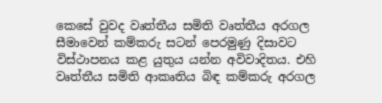කෙසේ වුවද වෘත්තීය සමිති වෘත්තීය අරගල සීමාවෙන් කම්කරු සටන් පෙරමුණු දිසාවට විස්ථාපනය කළ යුතුය යන්න අවිවාදිතය. එහි වෘත්තීය සමිති ආකෘතිය බිඳ කම්කරු අරගල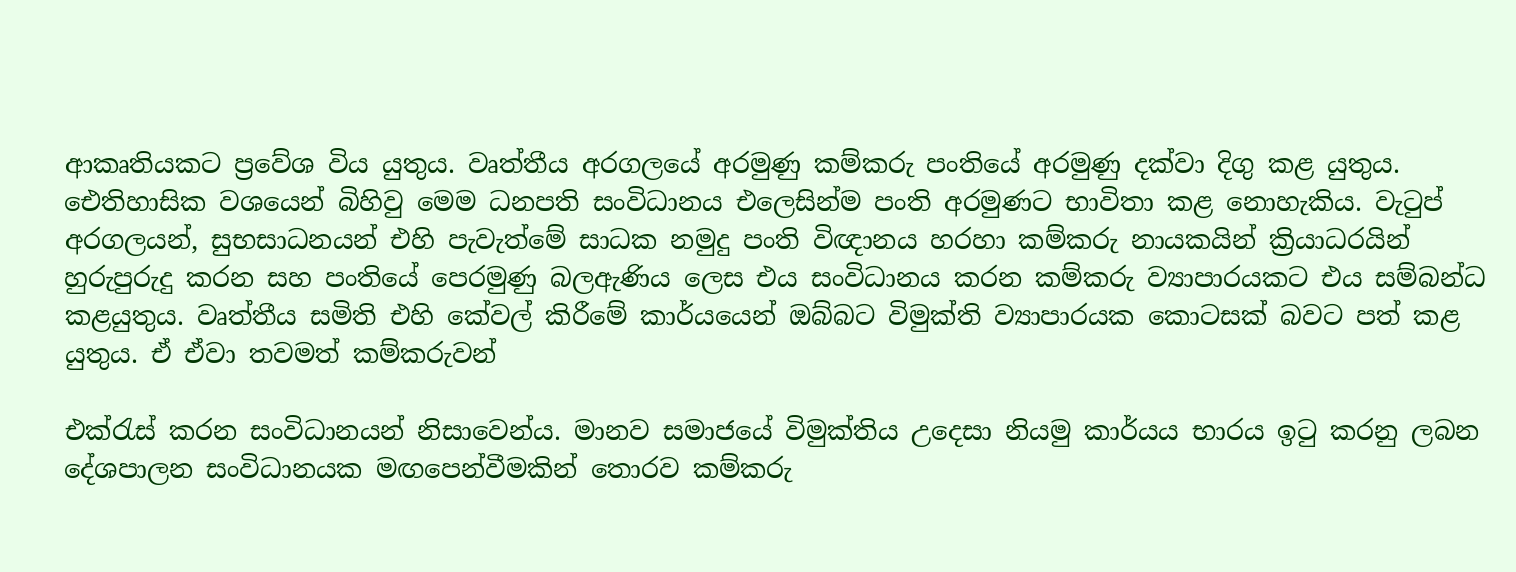ආකෘතියකට ප්‍රවේශ විය යුතුය. වෘත්තීය අරගලයේ අරමුණු කම්කරු පංතියේ අරමුණු දක්වා දිගු කළ යුතුය. ඓතිහාසික වශයෙන් බිහිවු මෙම ධනපති සංවිධානය එලෙසින්ම පංති අරමුණට භාවිතා කළ නොහැකිය. වැටුප් අරගලයන්, සුභසාධනයන් එහි පැවැත්මේ සාධක නමුදු පංති විඥානය හරහා කම්කරු නායකයින් ක්‍රියාධරයින් හුරුපුරුදු කරන සහ පංතියේ පෙරමුණු බලඇණිය ලෙස එය සංවිධානය කරන කම්කරු ව්‍යාපාරයකට එය සම්බන්ධ කළයුතුය. වෘත්තීය සමිති එහි කේවල් කිරීමේ කාර්යයෙන් ඔබ්බට විමුක්ති ව්‍යාපාරයක කොටසක් බවට පත් කළ යුතුය. ඒ ඒවා තවමත් කම්කරුවන්

එක්රැස් කරන සංවිධානයන් නිසාවෙන්ය. මානව සමාජයේ විමුක්තිය උදෙසා නියමු කාර්යය භාරය ඉටු කරනු ලබන දේශපාලන සංවිධානයක මඟපෙන්වීමකින් තොරව කම්කරු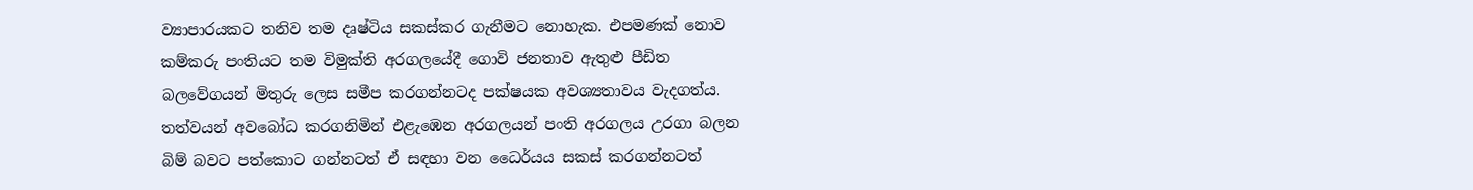ව්‍යාපාරයකට තනිව තම දෘෂ්ටිය සකස්කර ගැනීමට නොහැක. එපමණක් නොව කම්කරු පංතියට තම විමුක්ති අරගලයේදී ගොවි ජනතාව ඇතුළු පීඩිත බලවේගයන් මිතුරු ලෙස සමීප කරගන්නටද පක්ෂයක අවශ්‍යතාවය වැදගත්ය. තත්වයන් අවබෝධ කරගනිමින් එළැඹෙන අරගලයන් පංති අරගලය උරගා බලන බිම් බවට පත්කොට ගන්නටත් ඒ සඳහා වන ධෛර්යය සකස් කරගන්නටත්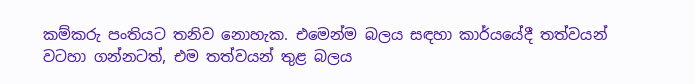කම්කරු පංතියට තනිව නොහැක. එමෙන්ම බලය සඳහා කාර්යයේදී තත්වයන් වටහා ගන්නටත්, එම තත්වයන් තුළ බලය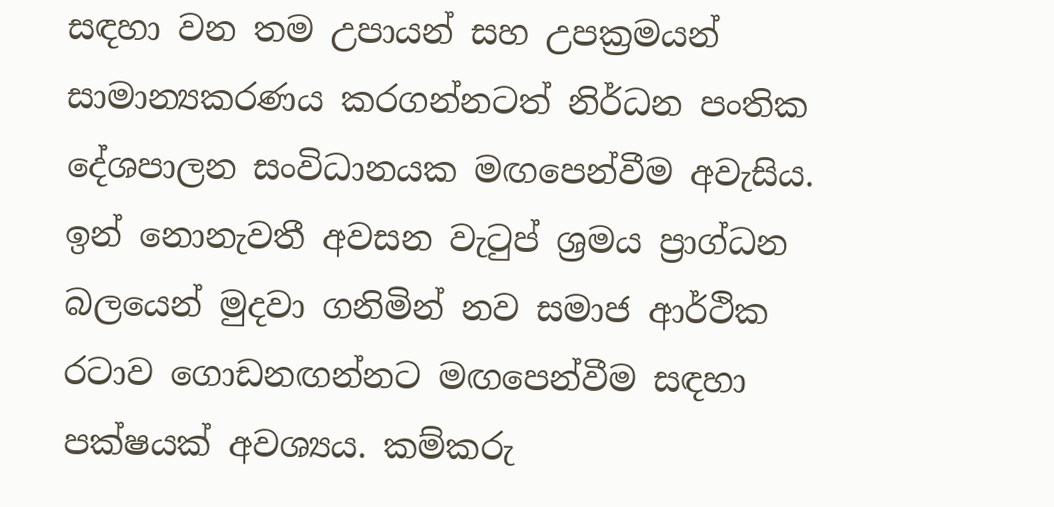සඳහා වන තම උපායන් සහ උපක්‍රමයන් සාමාන්‍යකරණය කරගන්නටත් නිර්ධන පංතික දේශපාලන සංවිධානයක මඟපෙන්වීම අවැසිය. ඉන් නොනැවතී අවසන වැටුප් ශ්‍රමය ප්‍රාග්ධන බලයෙන් මුදවා ගනිමින් නව සමාජ ආර්ථික රටාව ගොඩනඟන්නට මඟපෙන්වීම සඳහා පක්ෂයක් අවශ්‍යය. කම්කරු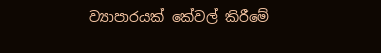ව්‍යාපාරයක් කේවල් කිරීමේ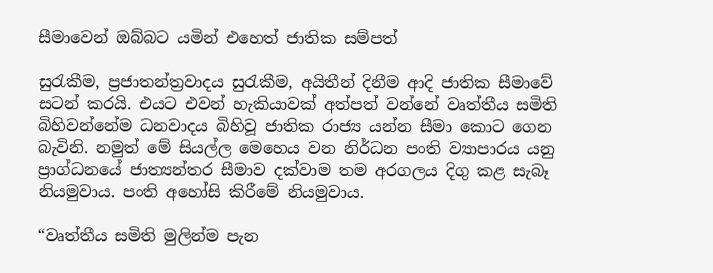සීමාවෙන් ඔබ්බට යමින් එහෙත් ජාතික සම්පත්

සුරැකීම, ප්‍රජාතන්ත්‍රවාදය සුරැකීම, අයිතීන් දිනීම ආදි ජාතික සීමාවේ සටන් කරයි. එයට එවන් හැකියාවක් අත්පත් වන්නේ වෘත්තීය සමිති බිහිවන්නේම ධනවාදය බිහිවූ ජාතික රාජ්‍ය යන්න සීමා කොට ගෙන බැවිනි. නමුත් මේ සියල්ල මෙහෙය වන නිර්ධන පංති ව්‍යාපාරය යනු ප්‍රාග්ධනයේ ජාත්‍යන්තර සීමාව දක්වාම තම අරගලය දිගු කළ සැබෑ නියමුවාය. පංති අහෝසි කිරීමේ නියමුවාය.

“වෘත්තීය සමිති මුලින්ම පැන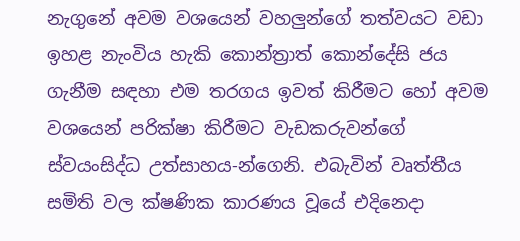නැගුනේ අවම වශයෙන් වහලුන්ගේ තත්වයට වඩා ඉහළ නැංවිය හැකි කොන්ත්‍රාත් කොන්දේසි ජය ගැනීම සඳහා එම තරගය ඉවත් කිරීමට හෝ අවම වශයෙන් පරික්ෂා කිරීමට වැඩකරුවන්ගේ ස්වයංසිද්ධ උත්සාහය-න්ගෙනි. එබැවින් වෘත්තීය සමිති වල ක්ෂණික කාරණය වූයේ එදිනෙදා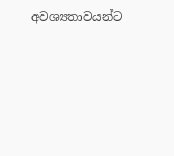අවශ්‍යතාවයන්ට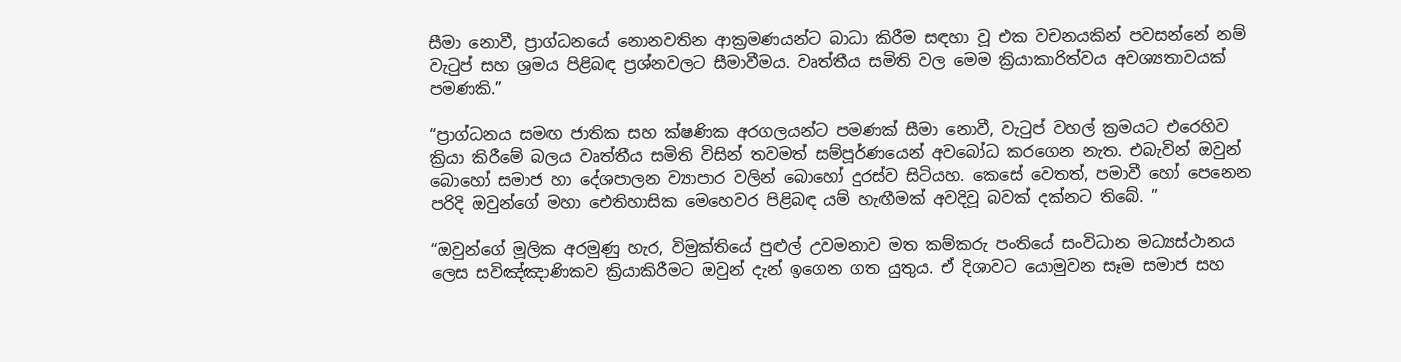සීමා නොවී, ප්‍රාග්ධනයේ නොනවතින ආක්‍රමණයන්ට බාධා කිරීම සඳහා වූ එක වචනයකින් පවසන්නේ නම් වැටුප් සහ ශ්‍රමය පිළිබඳ ප්‍රශ්නවලට සීමාවීමය. වෘත්තීය සමිති වල මෙම ක්‍රියාකාරිත්වය අවශ්‍යතාවයක් පමණකි.”

“ප්‍රාග්ධනය සමඟ ජාතික සහ ක්ෂණික අරගලයන්ට පමණක් සීමා නොවී, වැටුප් වහල් ක්‍රමයට එරෙහිව ක්‍රියා කිරීමේ බලය වෘත්තීය සමිති විසින් තවමත් සම්පූර්ණයෙන් අවබෝධ කරගෙන නැත. එබැවින් ඔවුන් බොහෝ සමාජ හා දේශපාලන ව්‍යාපාර වලින් බොහෝ දුරස්ව සිටියහ. කෙසේ වෙතත්, පමාවී හෝ පෙනෙන පරිදි ඔවුන්ගේ මහා ඓතිහාසික මෙහෙවර පිළිබඳ යම් හැඟීමක් අවදිවූ බවක් දක්නට තිබේ. ”

“ඔවුන්ගේ මූලික අරමුණු හැර, විමුක්තියේ පුළුල් උවමනාව මත කම්කරු පංතියේ සංවිධාන මධ්‍යස්ථානය ලෙස සවිඤ්ඤාණිකව ක්‍රියාකිරීමට ඔවුන් දැන් ඉගෙන ගත යුතුය. ඒ දිශාවට යොමුවන සෑම සමාජ සහ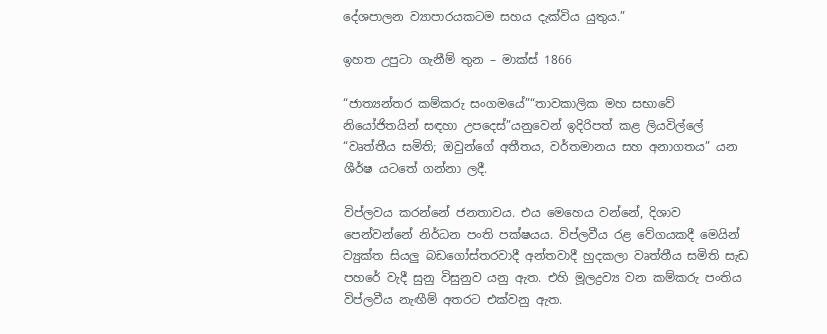දේශපාලන ව්‍යාපාරයකටම සහය දැක්විය යුතුය.”

ඉහත උපුටා ගැනීම් තුන – මාක්ස් 1866

“ජාත්‍යන්තර කම්කරු සංගමයේ”“තාවකාලික මහ සභාවේ නියෝජිතයින් සඳහා උපදෙස්”යනුවෙන් ඉදිරිපත් කළ ලියවිල්ලේ “වෘත්තීය සමිති; ඔවුන්ගේ අතීතය, වර්තමානය සහ අනාගතය” යන ශීර්ෂ යටතේ ගන්නා ලදී.

විප්ලවය කරන්නේ ජනතාවය. එය මෙහෙය වන්නේ, දිශාව පෙන්වන්නේ නිර්ධන පංති පක්ෂයය. විප්ලවීය රළ වේගයකදී මෙයින් ව්‍යුක්ත සියලු බඩගෝස්තරවාදී අන්තවාදී හුදකලා වෘත්තීය සමිති සැඩ පහරේ වැදී සුනු විසුනුව යනු ඇත. එහි මූලද්‍රව්‍ය වන කම්කරු පංතිය විප්ලවීය නැඟීම් අතරට එක්වනු ඇත.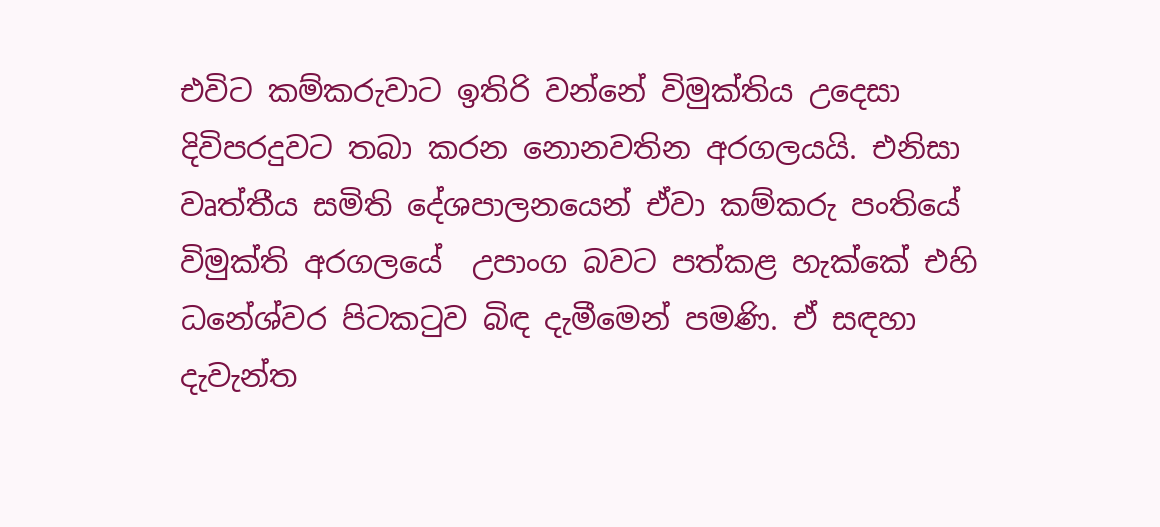එවිට කම්කරුවාට ඉතිරි වන්නේ විමුක්තිය උදෙසා දිවිපරදුවට තබා කරන නොනවතින අරගලයයි. එනිසා වෘත්තීය සමිති දේශපාලනයෙන් ඒවා කම්කරු පංතියේ විමුක්ති අරගලයේ  උපාංග බවට පත්කළ හැක්කේ එහි ධනේශ්වර පිටකටුව බිඳ දැමීමෙන් පමණි. ඒ සඳහා දැවැන්ත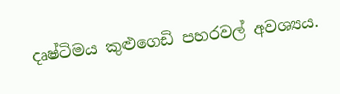දෘෂ්ටිමය කුළුගෙඩි පහරවල් අවශ්‍යය.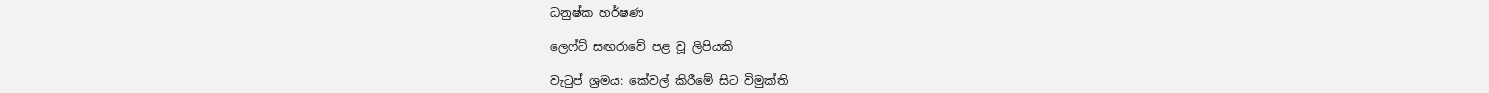ධනුෂ්ක හර්ෂණ

ලෙෆ්ට් සඟරාවේ පළ වූ ලිපියකි

වැටුප් ශ්‍රමය: කේවල් කිරීමේ සිට විමුක්ති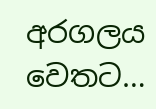අරගලය වෙතට…